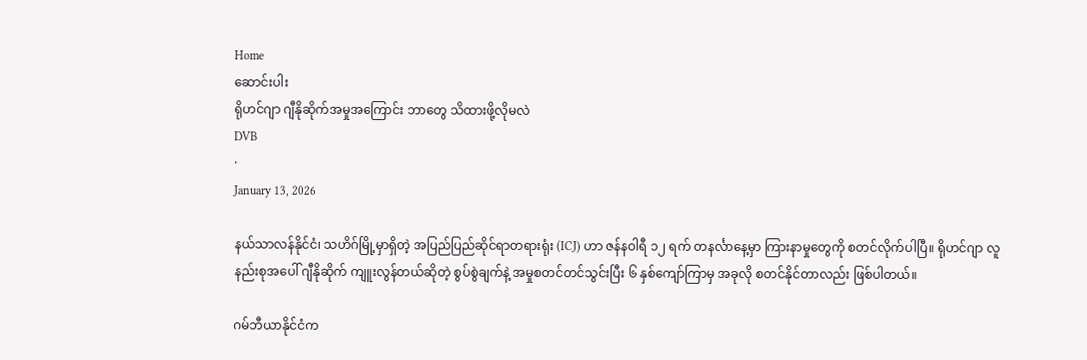Home
ဆောင်းပါး
ရိုဟင်ဂျာ ဂျီနိုဆိုက်အမှုအကြောင်း ဘာတွေ သိထားဖို့လိုမလဲ
DVB
·
January 13, 2026

နယ်သာလန်နိုင်ငံ၊ သဟိဂ်မြို့မှာရှိတဲ့ အပြည်ပြည်ဆိုင်ရာတရားရုံး (ICJ) ဟာ ဇန်နဝါရီ ၁၂ ရက် တနင်္လာနေ့မှာ ကြားနာမှုတွေကို စတင်လိုက်ပါပြီ။ ရိုဟင်ဂျာ လူနည်းစုအပေါ် ဂျီနိုဆိုက် ကျူးလွန်တယ်ဆိုတဲ့ စွပ်စွဲချက်နဲ့ အမှုစတင်တင်သွင်းပြီး ၆ နှစ်ကျော်ကြာမှ အခုလို စတင်နိုင်တာလည်း ဖြစ်ပါတယ်။

ဂမ်ဘီယာနိုင်ငံက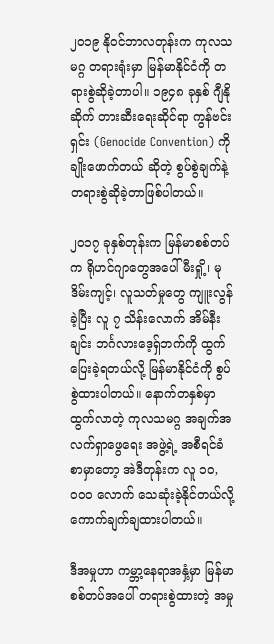၂၀၁၉ နိုဝင်ဘာလတုန်းက ကုလသမဂ္ဂ တရားရုံးမှာ မြန်မာနိုင်ငံကို တရားစွဲဆိုခဲ့တာပါ။ ၁၉၄၈ ခုနှစ် ဂျီနိုဆိုက် တားဆီးရေးဆိုင်ရာ ကွန်ဗင်းရှင်း (Genocide Convention) ကို ချိုးဖောက်တယ် ဆိုတဲ့ စွပ်စွဲချက်နဲ့ တရားစွဲဆိုခဲ့တာဖြစ်ပါတယ်။

၂၀၁၇ ခုနှစ်တုန်းက မြန်မာစစ်တပ်က ရိုဟင်ဂျာတွေအပေါ် မီးရှို့၊ မုဒိမ်းကျင့်၊ လူသတ်မှုတွေ ကျူးလွန်ခဲ့ပြီး လူ ၇ သိန်းလောက် အိမ်နီးချင်း ဘင်္ဂလားဒေ့ရှ်ဘက်ကို ထွက်ပြေးခဲ့ရတယ်လို့ မြန်မာနိုင်ငံကို စွပ်စွဲထားပါတယ်။ နောက်တနှစ်မှာ ထွက်လာတဲ့ ကုလသမဂ္ဂ အချက်အလက်ရှာဖွေရေး အဖွဲ့ရဲ့ အစီရင်ခံစာမှာတော့ အဲဒီတုန်းက လူ ၁၀,၀၀၀ လောက် သေဆုံးခဲ့နိုင်တယ်လို့ ကောက်ချက်ချထားပါတယ်။

ဒီအမှုဟာ ကမ္ဘာ့နေရာအနှံ့မှာ မြန်မာစစ်တပ်အပေါ် တရားစွဲထားတဲ့ အမှု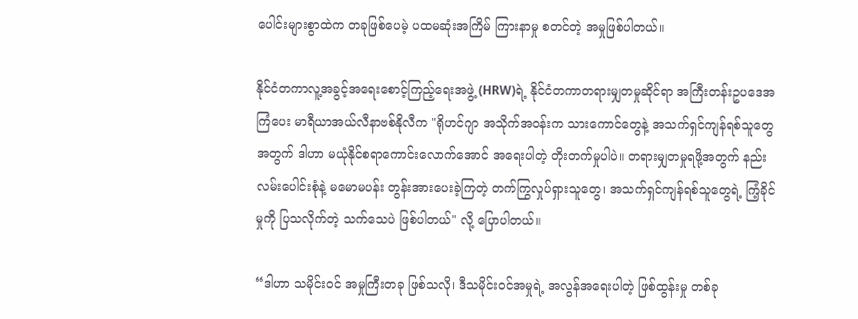ပေါင်းများစွာထဲက တခုဖြစ်ပေမဲ့ ပထမဆုံးအကြိမ် ကြားနာမှု စတင်တဲ့ အမှုဖြစ်ပါတယ်။

နိုင်ငံတကာလူ့အခွင့်အရေးစောင့်ကြည့်ရေးအဖွဲ့ (HRW)ရဲ့ နိုင်ငံတကာတရားမျှတမှုဆိုင်ရာ အကြီးတန်းဥပဒေအကြံပေး မာရီယာအယ်လီနာဗစ်နိုလီက "ရိုဟင်ဂျာ အသိုက်အဝန်းက သားကောင်တွေနဲ့ အသက်ရှင်ကျန်ရစ်သူတွေအတွက် ဒါဟာ မယုံနိုင်စရာကောင်းလောက်အောင် အရေးပါတဲ့ တိုးတက်မှုပါပဲ။ တရားမျှတမှုရဖို့အတွက် နည်းလမ်းပေါင်းစုံနဲ့ မမောမပန်း တွန်းအားပေးခဲ့ကြတဲ့ တက်ကြွလှုပ်ရှားသူတွေ၊ အသက်ရှင်ကျန်ရစ်သူတွေရဲ့ ကြံ့ခိုင်မှုကို ပြသလိုက်တဲ့ သက်သေပဲ ဖြစ်ပါတယ်" လို့ ပြောပါတယ်။

“ဒါဟာ သမိုင်းဝင် အမှုကြီးတခု ဖြစ်သလို၊ ဒီသမိုင်းဝင်အမှုရဲ့ အလွန်အရေးပါတဲ့ ဖြစ်ထွန်းမှု တစ်ခု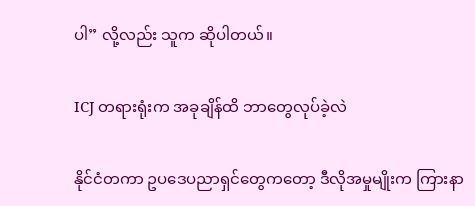ပါ” လို့လည်း သူက ဆိုပါတယ်။

ICJ တရားရုံးက အခုချိန်ထိ ဘာတွေလုပ်ခဲ့လဲ

နိုင်ငံတကာ ဥပဒေပညာရှင်တွေကတော့ ဒီလိုအမှုမျိုးက ကြားနာ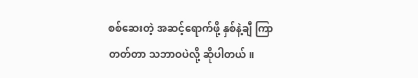စစ်ဆေးတဲ့ အဆင့်ရောက်ဖို့ နှစ်နဲ့ချီ ကြာတတ်တာ သဘာဝပဲလို့ ဆိုပါတယ်။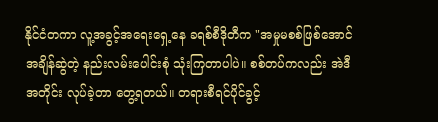နိုင်ငံတကာ လူ့အခွင့်အရေးရှေ့နေ ခရစ်စီဒိုတီက "အမှုမစစ်ဖြစ်အောင် အချိန်ဆွဲတဲ့ နည်းလမ်းပေါင်းစုံ သုံးကြတာပါပဲ။ စစ်တပ်ကလည်း အဲဒီအတိုင်း လုပ်ခဲ့တာ တွေ့ရတယ်။ တရားစီရင်ပိုင်ခွင့်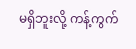မရှိဘူးလို့ ကန့်ကွက်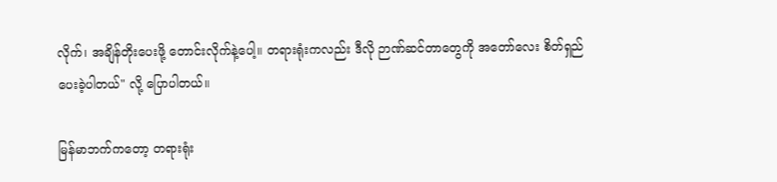လိုက်၊ အချိန်တိုးပေးဖို့ တောင်းလိုက်နဲ့ပေါ့။ တရားရုံးကလည်း ဒီလို ဉာဏ်ဆင်တာတွေကို အတော်လေး စိတ်ရှည်ပေးခဲ့ပါတယ်" လို့ ပြောပါတယ်။

မြန်မာဘက်ကတော့ တရားရုံး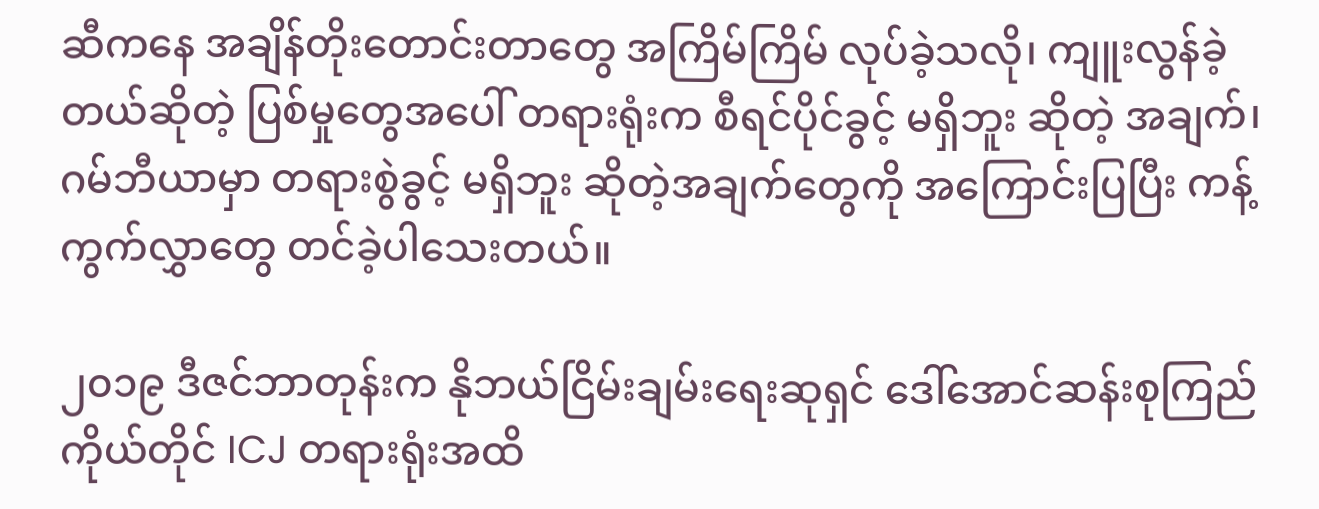ဆီကနေ အချိန်တိုးတောင်းတာတွေ အကြိမ်ကြိမ် လုပ်ခဲ့သလို၊ ကျူးလွန်ခဲ့တယ်ဆိုတဲ့ ပြစ်မှုတွေအပေါ် တရားရုံးက စီရင်ပိုင်ခွင့် မရှိဘူး ဆိုတဲ့ အချက်၊ ဂမ်ဘီယာမှာ တရားစွဲခွင့် မရှိဘူး ဆိုတဲ့အချက်‌တွေကို အကြောင်းပြပြီး ကန့်ကွက်လွှာတွေ တင်ခဲ့ပါသေးတယ်။

၂၀၁၉ ဒီဇင်ဘာတုန်းက နိုဘယ်ငြိမ်းချမ်းရေးဆုရှင် ဒေါ်အောင်ဆန်းစုကြည် ကိုယ်တိုင် ICJ တရားရုံးအထိ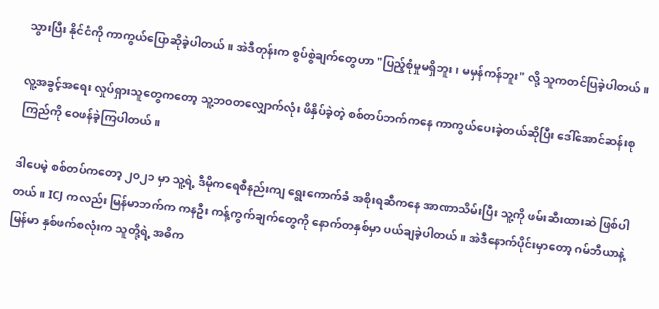သွားပြီး နိုင်ငံကို ကာကွယ်ပြောဆိုခဲ့ပါတယ်။ အဲဒီတုန်းက စွပ်စွဲချက်တွေဟာ "ပြည့်စုံမှုမရှိဘူး၊ မမှန်ကန်ဘူး" လို့ သူကတင်ပြခဲ့ပါတယ်။

လူ့အခွင့်အရေး လှုပ်ရှားသူတွေကတော့ သူ့ဘဝတလျှောက်လုံး ဖိနှိပ်ခဲ့တဲ့ စစ်တပ်ဘက်ကနေ ကာကွယ်ပေးခဲ့တယ်ဆိုပြီး ဒေါ်အောင်ဆန်းစုကြည်ကို ဝေဖန်ခဲ့ကြပါတယ်။

ဒါပေမဲ့ စစ်တပ်ကတော့ ၂၀၂၁ မှာ သူ့ရဲ့ ဒီမိုကရေစီနည်းကျ ရွေးကောက်ခံ အစိုးရဆီကနေ အာဏာသိမ်းပြီး သူ့ကို ဖမ်းဆီးထားဆဲ ဖြစ်ပါတယ်။ ICJ ကလည်း မြန်မာဘက်က ကနဦး ကန့်ကွက်ချက်တွေကို နောက်တနှစ်မှာ ပယ်ချခဲ့ပါတယ်။ အဲဒီနောက်ပိုင်းမှာတော့ ဂမ်ဘီယာနဲ့ မြန်မာ နှစ်ဖက်စလုံးက သူတို့ရဲ့ အဓိက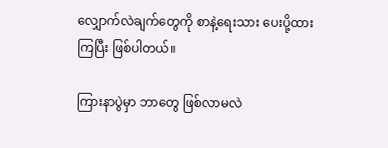လျှောက်လဲချက်တွေကို စာနဲ့ရေးသား ပေးပို့ထားကြပြီး ဖြစ်ပါတယ်။

ကြားနာပွဲမှာ ဘာတွေ ဖြစ်လာမလဲ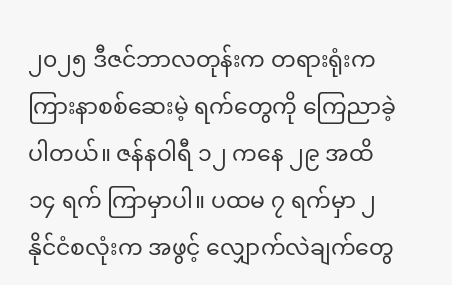၂၀၂၅ ဒီဇင်ဘာလတုန်းက တရားရုံးက ကြားနာစစ်ဆေးမဲ့ ရက်တွေကို ကြေညာခဲ့ပါတယ်။ ဇန်နဝါရီ ၁၂ ကနေ ၂၉ အထိ ၁၄ ရက် ကြာမှာပါ။ ပထမ ၇ ရက်မှာ ၂ နိုင်ငံစလုံးက အဖွင့် လျှောက်လဲချက်တွေ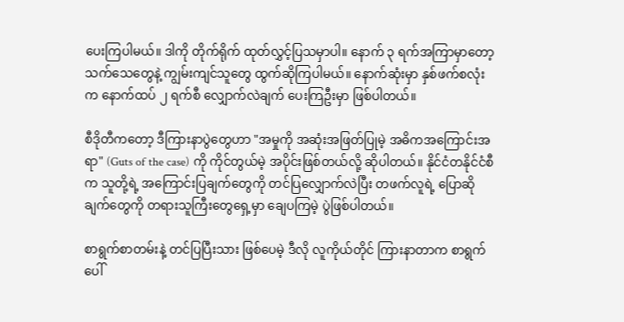ပေးကြပါမယ်။ ဒါကို တိုက်ရိုက် ထုတ်လွှင့်ပြသမှာပါ။ နောက် ၃ ရက်အကြာမှာတော့ သက်သေတွေနဲ့ ကျွမ်းကျင်သူတွေ ထွက်ဆိုကြပါမယ်။ နောက်ဆုံးမှာ နှစ်ဖက်စလုံးက နောက်ထပ် ၂ ရက်စီ လျှောက်လဲချက် ပေးကြဦးမှာ ဖြစ်ပါတယ်။

စီဒိုတီကတော့ ဒီကြားနာပွဲတွေဟာ "အမှုကို အဆုံးအဖြတ်ပြုမဲ့ အဓိကအကြောင်းအရာ" (Guts of the case) ကို ကိုင်တွယ်မဲ့ အပိုင်းဖြစ်တယ်လို့ ဆိုပါတယ်။ နိုင်ငံတနိုင်ငံစီက သူတို့ရဲ့ အကြောင်းပြချက်တွေကို တင်ပြလျှောက်လဲပြီး တဖက်လူရဲ့ ပြောဆိုချက်တွေကို တရားသူကြီးတွေရှေ့မှာ ချေပကြမဲ့ ပွဲဖြစ်ပါတယ်။

စာရွက်စာတမ်းနဲ့ တင်ပြပြီးသား ဖြစ်ပေမဲ့ ဒီလို လူကိုယ်တိုင် ကြားနာတာက စာရွက်ပေါ်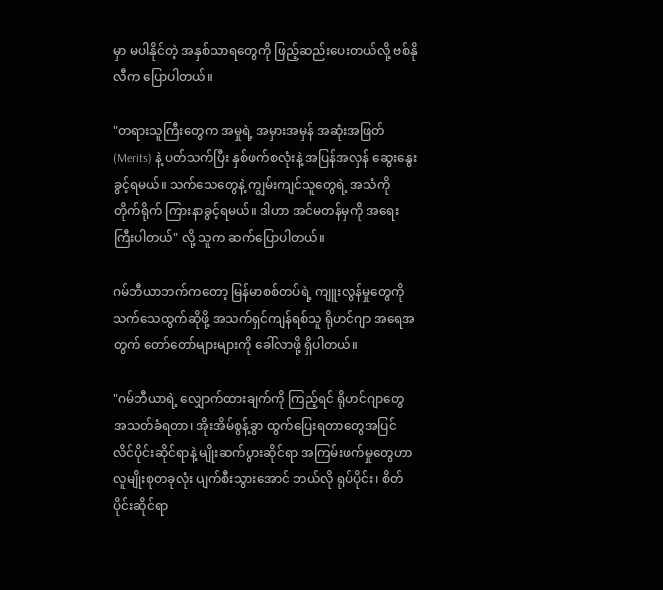မှာ မပါနိုင်တဲ့ အနှစ်သာရတွေကို ဖြည့်ဆည်းပေးတယ်လို့ ဗစ်နိုလီက ပြောပါတယ်။

"တရားသူကြီးတွေက အမှုရဲ့ အမှားအမှန် အဆုံးအဖြတ် (Merits) နဲ့ ပတ်သက်ပြီး နှစ်ဖက်စလုံးနဲ့ အပြန်အလှန် ဆွေးနွေးခွင့်ရမယ်။ သက်သေတွေနဲ့ ကျွမ်းကျင်သူတွေရဲ့ အသံကို တိုက်ရိုက် ကြားနာခွင့်ရမယ်။ ဒါဟာ အင်မတန်မှကို အရေးကြီးပါတယ်" လို့ သူက ဆက်ပြောပါတယ်။

ဂမ်ဘီယာဘက်ကတော့ မြန်မာစစ်တပ်ရဲ့ ကျူးလွန်မှုတွေကို သက်သေထွက်ဆိုဖို့ အသက်ရှင်ကျန်ရစ်သူ ရိုဟင်ဂျာ အရေအတွက် တော်တော်များများကို ခေါ်လာဖို့ ရှိပါတယ်။

"ဂမ်ဘီယာရဲ့ လျှောက်ထားချက်ကို ကြည့်ရင် ရိုဟင်ဂျာတွေ အသတ်ခံရတာ၊ အိုးအိမ်စွန့်ခွာ ထွက်ပြေးရတာတွေအပြင် လိင်ပိုင်းဆိုင်ရာနဲ့ မျိုးဆက်ပွားဆိုင်ရာ အကြမ်းဖက်မှုတွေဟာ လူမျိုးစုတခုလုံး ပျက်စီးသွားအောင် ဘယ်လို ရုပ်ပိုင်း၊ စိတ်ပိုင်းဆိုင်ရာ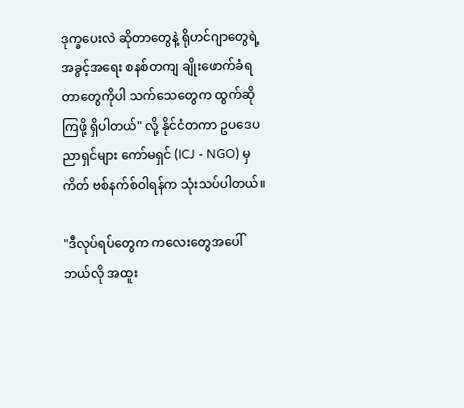ဒုက္ခပေးလဲ ဆိုတာတွေနဲ့ ရိုဟင်ဂျာတွေရဲ့ အခွင့်အရေး စနစ်တကျ ချိုးဖောက်ခံရတာတွေကိုပါ သက်သေတွေက ထွက်ဆိုကြဖို့ ရှိပါတယ်" လို့ နိုင်ငံတကာ ဥပဒေပညာရှင်များ ကော်မရှင် (ICJ - NGO) မှ ကိတ် ဗစ်နက်စ်ဝါရန်က သုံးသပ်ပါတယ်။

"ဒီလုပ်ရပ်တွေက ကလေးတွေအပေါ် ဘယ်လို အထူး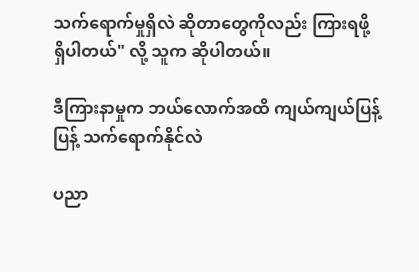သက်ရောက်မှုရှိလဲ ဆိုတာတွေကိုလည်း ကြားရဖို့ ရှိပါတယ်" လို့ သူက ဆိုပါတယ်။

ဒီကြားနာမှုက ဘယ်လောက်အထိ ကျယ်ကျယ်ပြန့်ပြန့် သက်ရောက်နိုင်လဲ

ပညာ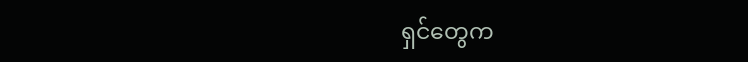ရှင်တွေက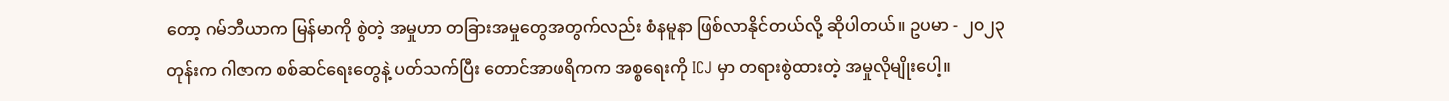တော့ ဂမ်ဘီယာက မြန်မာကို စွဲတဲ့ အမှုဟာ တခြားအမှုတွေအတွက်လည်း စံနမူနာ ဖြစ်လာနိုင်တယ်လို့ ဆိုပါတယ်။ ဥပမာ - ၂၀၂၃ တုန်းက ဂါဇာက စစ်ဆင်ရေးတွေနဲ့ ပတ်သက်ပြီး တောင်အာဖရိကက အစ္စရေးကို ICJ မှာ တရားစွဲထားတဲ့ အမှုလိုမျိုးပေါ့။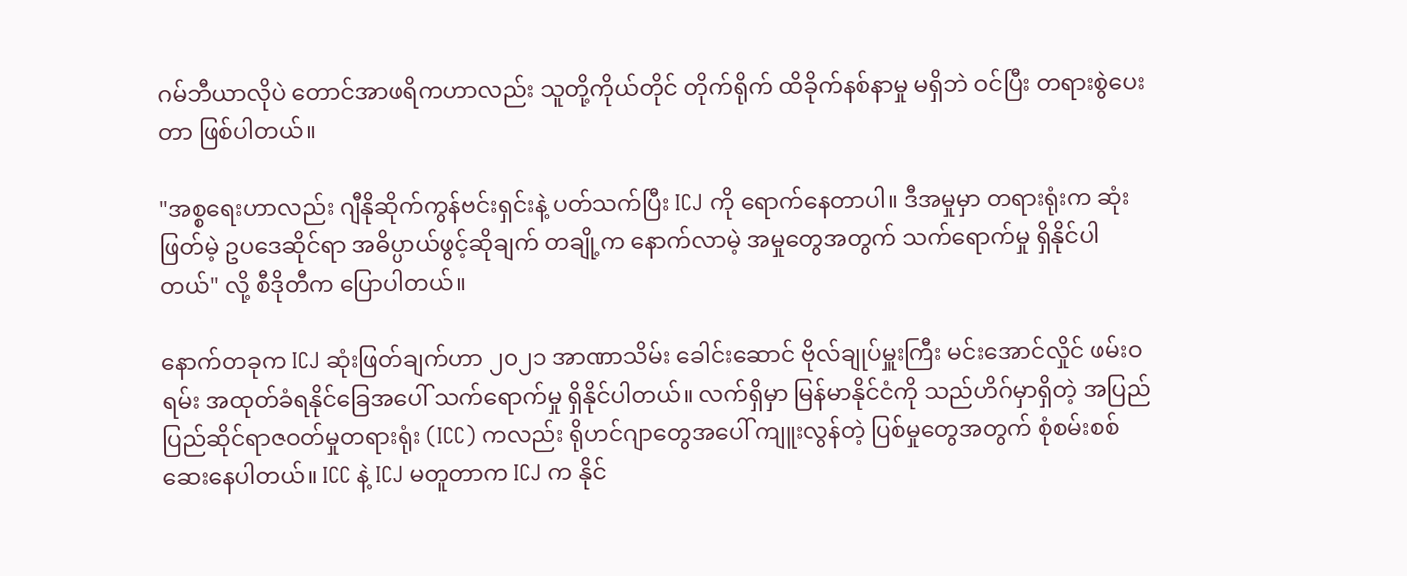ဂမ်ဘီယာလိုပဲ တောင်အာဖရိကဟာလည်း သူတို့ကိုယ်တိုင် တိုက်ရိုက် ထိခိုက်နစ်နာမှု မရှိဘဲ ဝင်ပြီး တရားစွဲပေးတာ ဖြစ်ပါတယ်။

"အစ္စရေးဟာလည်း ဂျီနိုဆိုက်ကွန်ဗင်းရှင်းနဲ့ ပတ်သက်ပြီး ICJ ကို ရောက်နေတာပါ။ ဒီအမှုမှာ တရားရုံးက ဆုံးဖြတ်မဲ့ ဥပဒေဆိုင်ရာ အဓိပ္ပာယ်ဖွင့်ဆိုချက် တချို့က နောက်လာမဲ့ အမှုတွေအတွက် သက်ရောက်မှု ရှိနိုင်ပါတယ်" လို့ စီဒိုတီက ပြောပါတယ်။

နောက်တခုက ICJ ဆုံးဖြတ်ချက်ဟာ ၂၀၂၁ အာဏာသိမ်း ခေါင်းဆောင် ဗိုလ်ချုပ်မှူးကြီး မင်းအောင်လှိုင် ဖမ်းဝရမ်း အထုတ်ခံရနိုင်ခြေအပေါ် သက်ရောက်မှု ရှိနိုင်ပါတယ်။ လက်ရှိမှာ မြန်မာနိုင်ငံကို သည်ဟိဂ်မှာရှိတဲ့ အပြည်ပြည်ဆိုင်ရာဇဝတ်မှုတရားရုံး (ICC) ကလည်း ရိုဟင်ဂျာတွေအပေါ် ကျူးလွန်တဲ့ ပြစ်မှုတွေအတွက် စုံစမ်းစစ်ဆေးနေပါတယ်။ ICC နဲ့ ICJ မတူတာက ICJ က နိုင်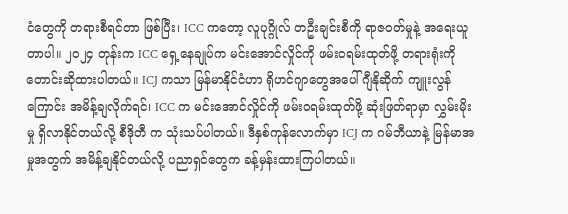ငံတွေကို တရားစီရင်တာ ဖြစ်ပြီး၊ ICC ကတော့ လူပုဂ္ဂိုလ် တဦးချင်းစီကို ရာဇဝတ်မှုနဲ့ အရေးယူတာပါ။ ၂၀၂၄ တုန်းက ICC ရှေ့နေချုပ်က မင်းအောင်လှိုင်ကို ဖမ်းဝရမ်းထုတ်ဖို့ တရားရုံးကို တောင်းဆိုထားပါတယ်။ ICJ ကသာ မြန်မာနိုင်ငံဟာ ရိုဟင်ဂျာတွေအပေါ် ဂျီနိုဆိုက် ကျူးလွန်ကြောင်း အမိန့်ချလိုက်ရင်၊ ICC က မင်းအောင်လှိုင်ကို ဖမ်းဝရမ်းထုတ်ဖို့ ဆုံးဖြတ်ရာမှာ လွှမ်းမိုးမှု ရှိလာနိုင်တယ်လို့ စီဒိုတီ က သုံးသပ်ပါတယ်။ ဒီနှစ်ကုန်လောက်မှာ ICJ က ဂမ်ဘီယာနဲ့ မြန်မာအမှုအတွက် အမိန့်ချနိုင်တယ်လို့ ပညာရှင်တွေက ခန့်မှန်းထားကြပါတယ်။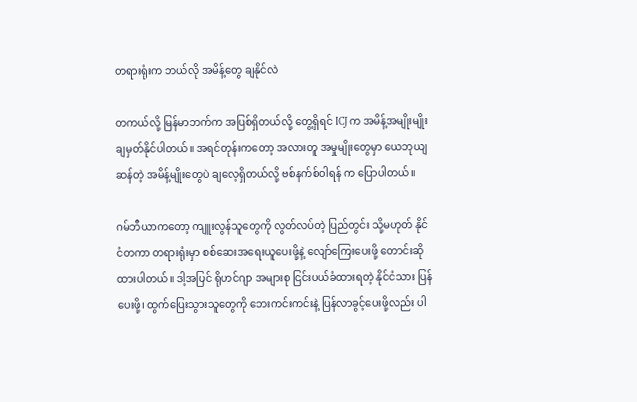တရားရုံးက ဘယ်လို အမိန့်တွေ ချနိုင်လဲ

တကယ်လို့ မြန်မာဘက်က အပြစ်ရှိတယ်လို့ တွေ့ရှိရင် ICJ က အမိန့်အမျိုးမျိုး ချမှတ်နိုင်ပါတယ်။ အရင်တုန်းကတော့ အလားတူ အမှုမျိုးတွေမှာ ယေဘုယျဆန်တဲ့ အမိန့်မျိုးတွေပဲ ချလေ့ရှိတယ်လို့ ဗစ်နက်စ်ဝါရန် က ပြောပါတယ်။

ဂမ်ဘီယာကတော့ ကျူးလွန်သူတွေကို လွတ်လပ်တဲ့ ပြည်တွင်း သို့မဟုတ် နိုင်ငံတကာ တရားရုံးမှာ စစ်ဆေးအရေးယူပေးဖို့နဲ့ လျော်ကြေးပေးဖို့ တောင်းဆိုထားပါတယ်။ ဒါ့အပြင် ရိုဟင်ဂျာ အများစု ငြင်းပယ်ခံထားရတဲ့ နိုင်ငံသား ပြန်ပေးဖို့၊ ထွက်ပြေးသွားသူတွေကို ဘေးကင်းကင်းနဲ့ ပြန်လာခွင့်ပေးဖို့လည်း ပါ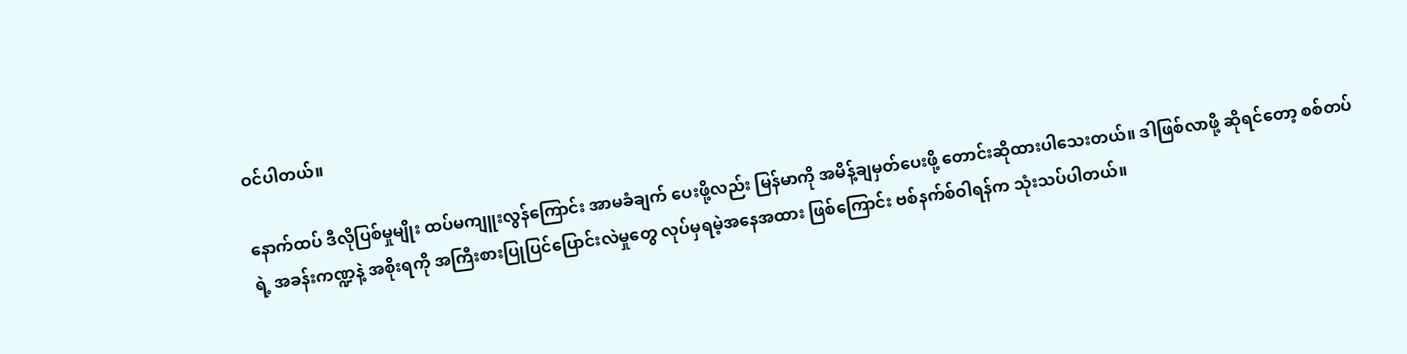ဝင်ပါတယ်။

နောက်ထပ် ဒီလိုပြစ်မှုမျိုး ထပ်မကျူးလွန်ကြောင်း အာမခံချက် ပေးဖို့လည်း မြန်မာကို အမိန့်ချမှတ်ပေးဖို့ တောင်းဆိုထားပါသေးတယ်။ ဒါဖြစ်လာဖို့ ဆိုရင်တော့ စစ်တပ်ရဲ့ အခန်းကဏ္ဍနဲ့ အစိုးရကို အကြီးစားပြုပြင်ပြောင်းလဲမှုတွေ လုပ်မှရမဲ့အနေအထား ဖြစ်ကြောင်း ဗစ်နက်စ်ဝါရန်က သုံးသပ်ပါတယ်။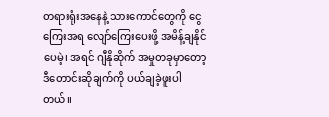တရားရုံးအနေနဲ့ သားကောင်တွေကို ငွေကြေးအရ လျော်ကြေးပေးဖို့ အမိန့်ချနိုင်ပေမဲ့၊ အရင် ဂျီနိုဆိုက် အမှုတခုမှာတော့ ဒီတောင်းဆိုချက်ကို ပယ်ချခဲ့ဖူးပါတယ်။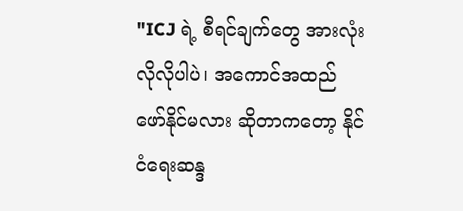"ICJ ရဲ့ စီရင်ချက်တွေ အားလုံးလိုလိုပါပဲ၊ အကောင်အထည်ဖော်နိုင်မလား ဆိုတာကတော့ နိုင်ငံရေးဆန္ဒ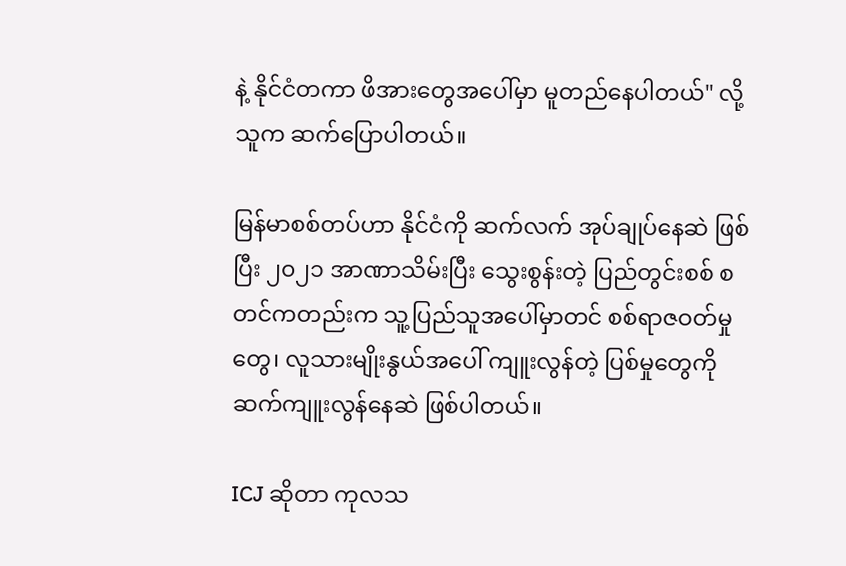နဲ့ နိုင်ငံတကာ ဖိအားတွေအပေါ်မှာ မူတည်နေပါတယ်" လို့ သူက ဆက်ပြောပါတယ်။

မြန်မာစစ်တပ်ဟာ နိုင်ငံကို ဆက်လက် အုပ်ချုပ်နေဆဲ ဖြစ်ပြီး ၂၀၂၁ အာဏာသိမ်းပြီး သွေးစွန်းတဲ့ ပြည်တွင်းစစ် စတင်ကတည်းက သူ့ပြည်သူအပေါ်မှာတင် စစ်ရာဇဝတ်မှုတွေ၊ လူသားမျိုးနွယ်အပေါ် ကျူးလွန်တဲ့ ပြစ်မှုတွေကို ဆက်ကျူးလွန်နေဆဲ ဖြစ်ပါတယ်။

ICJ ဆိုတာ ကုလသ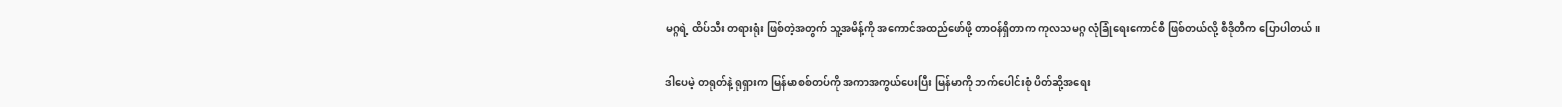မဂ္ဂရဲ့ ထိပ်သီး တရားရုံး ဖြစ်တဲ့အတွက် သူ့အမိန့်ကို အကောင်အထည်ဖော်ဖို့ တာဝန်ရှိတာက ကုလသမဂ္ဂ လုံခြုံရေးကောင်စီ ဖြစ်တယ်လို့ စီဒိုတီက ပြောပါတယ်။

ဒါပေမဲ့ တရုတ်နဲ့ ရုရှားက မြန်မာစစ်တပ်ကို အကာအကွယ်ပေးပြီး မြန်မာကို ဘက်ပေါင်းစုံ ပိတ်ဆို့အရေး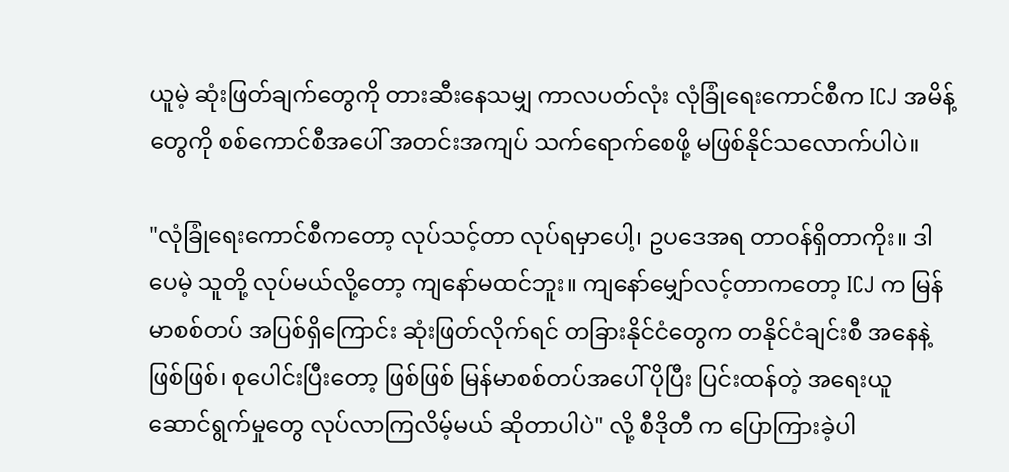ယူမဲ့ ဆုံးဖြတ်ချက်တွေကို တားဆီးနေသမျှ ကာလပတ်လုံး လုံခြုံရေးကောင်စီက ICJ အမိန့်တွေကို စစ်ကောင်စီအပေါ် အတင်းအကျပ် သက်ရောက်စေဖို့ မဖြစ်နိုင်သလောက်ပါပဲ။

"လုံခြုံရေးကောင်စီကတော့ လုပ်သင့်တာ လုပ်ရမှာပေါ့၊ ဥပဒေအရ တာဝန်ရှိတာကိုး။ ဒါပေမဲ့ သူတို့ လုပ်မယ်လို့တော့ ကျနော်မထင်ဘူး။ ကျနော်မျှော်လင့်တာကတော့ ICJ က မြန်မာစစ်တပ် အပြစ်ရှိကြောင်း ဆုံးဖြတ်လိုက်ရင် တခြားနိုင်ငံတွေက တနိုင်ငံချင်းစီ အနေနဲ့ဖြစ်ဖြစ်၊ စုပေါင်းပြီးတော့ ဖြစ်ဖြစ် မြန်မာစစ်တပ်အပေါ် ပိုပြီး ပြင်းထန်တဲ့ အရေးယူဆောင်ရွက်မှုတွေ လုပ်လာကြလိမ့်မယ် ဆိုတာပါပဲ" လို့ စီဒိုတီ က ပြောကြားခဲ့ပါ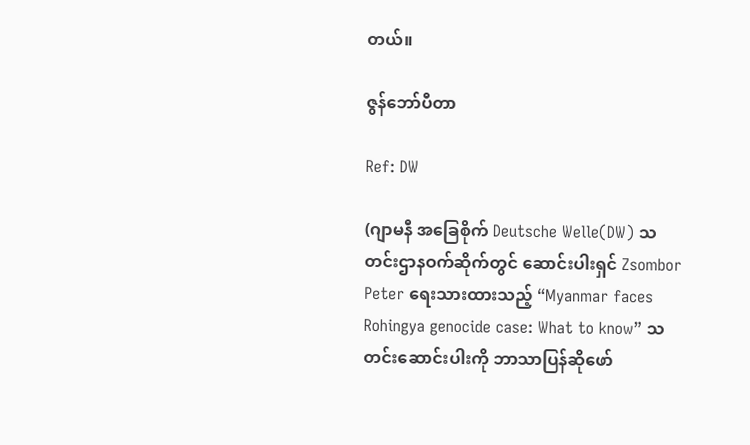တယ်။

ဇွန်ဘော်ပီတာ

Ref: DW

(ဂျာမနီ အခြေစိုက် Deutsche Welle(DW) သတင်းဌာနဝက်ဆိုက်တွင် ဆောင်းပါးရှင် Zsombor Peter ရေးသားထားသည့် “Myanmar faces Rohingya genocide case: What to know” သတင်းဆောင်းပါးကို ဘာသာပြန်ဆိုဖော်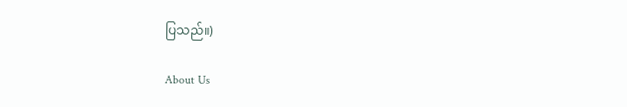ပြသည်။)

About Us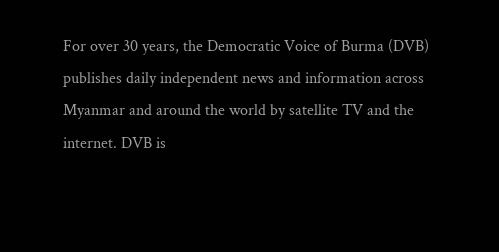For over 30 years, the Democratic Voice of Burma (DVB) publishes daily independent news and information across Myanmar and around the world by satellite TV and the internet. DVB is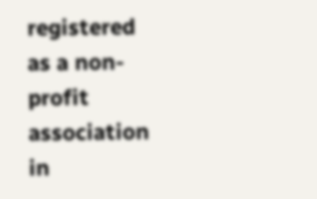registered as a non-profit association in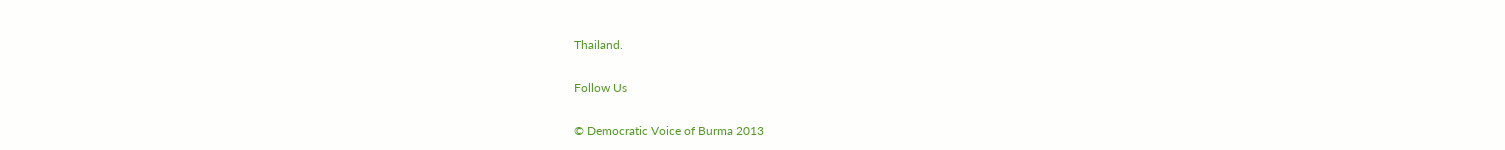Thailand.

Follow Us

© Democratic Voice of Burma 2013